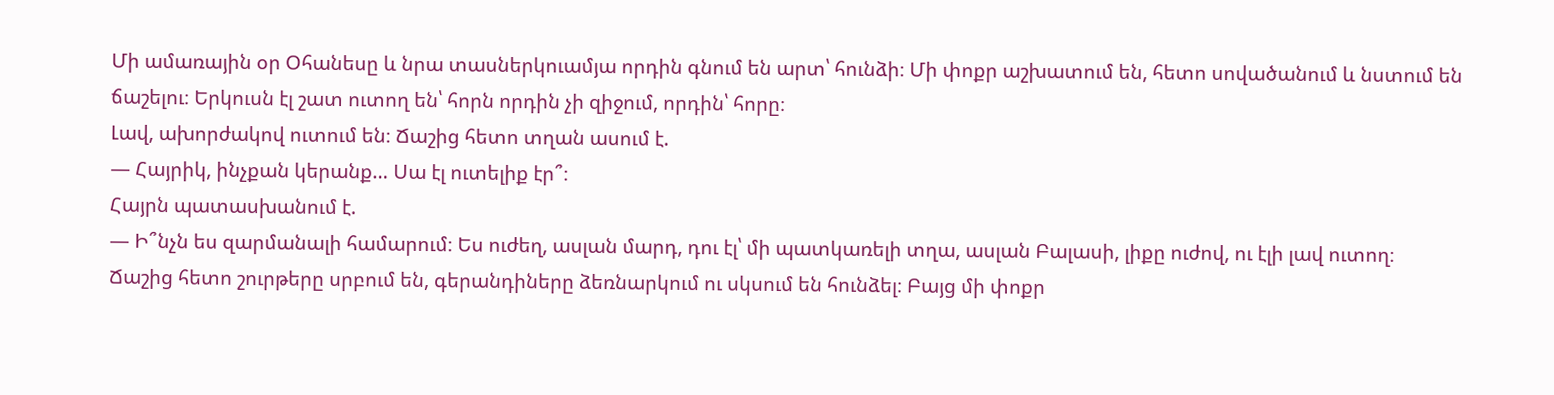Մի ամառային օր Օհանեսը և նրա տասներկուամյա որդին գնում են արտ՝ հունձի։ Մի փոքր աշխատում են, հետո սովածանում և նստում են ճաշելու։ Երկուսն էլ շատ ուտող են՝ հորն որդին չի զիջում, որդին՝ հորը։
Լավ, ախորժակով ուտում են։ Ճաշից հետո տղան ասում է.
— Հայրիկ, ինչքան կերանք… Սա էլ ուտելիք էր՞։
Հայրն պատասխանում է.
— Ի՞նչն ես զարմանալի համարում։ Ես ուժեղ, ասլան մարդ, դու էլ՝ մի պատկառելի տղա, ասլան Բալասի, լիքը ուժով, ու էլի լավ ուտող։
Ճաշից հետո շուրթերը սրբում են, գերանդիները ձեռնարկում ու սկսում են հունձել։ Բայց մի փոքր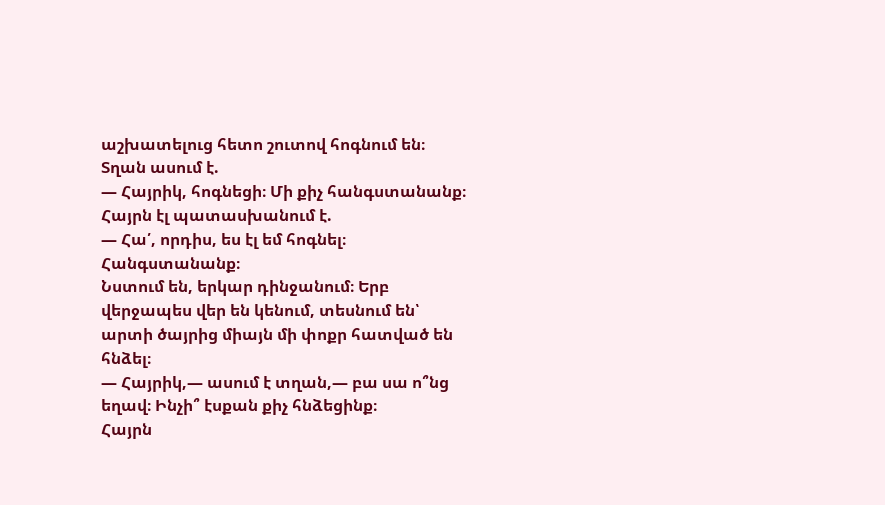աշխատելուց հետո շուտով հոգնում են։ Տղան ասում է.
— Հայրիկ, հոգնեցի։ Մի քիչ հանգստանանք։
Հայրն էլ պատասխանում է.
— Հա՛, որդիս, ես էլ եմ հոգնել։ Հանգստանանք։
Նստում են, երկար դինջանում։ Երբ վերջապես վեր են կենում, տեսնում են՝ արտի ծայրից միայն մի փոքր հատված են հնձել։
— Հայրիկ,— ասում է տղան,— բա սա ո՞նց եղավ։ Ինչի՞ էսքան քիչ հնձեցինք։
Հայրն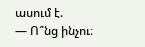ասում է.
— Ո՞նց ինչու։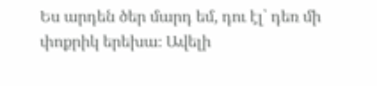Ես արդեն ծեր մարդ եմ, դու էլ՝ դեռ մի փոքրիկ երեխա։ Ավելի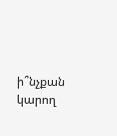ի՞նչքան կարող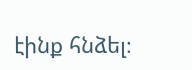էինք հնձել։